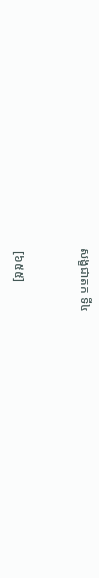សង្ខជាតក ទី៤


 [៦៥៥]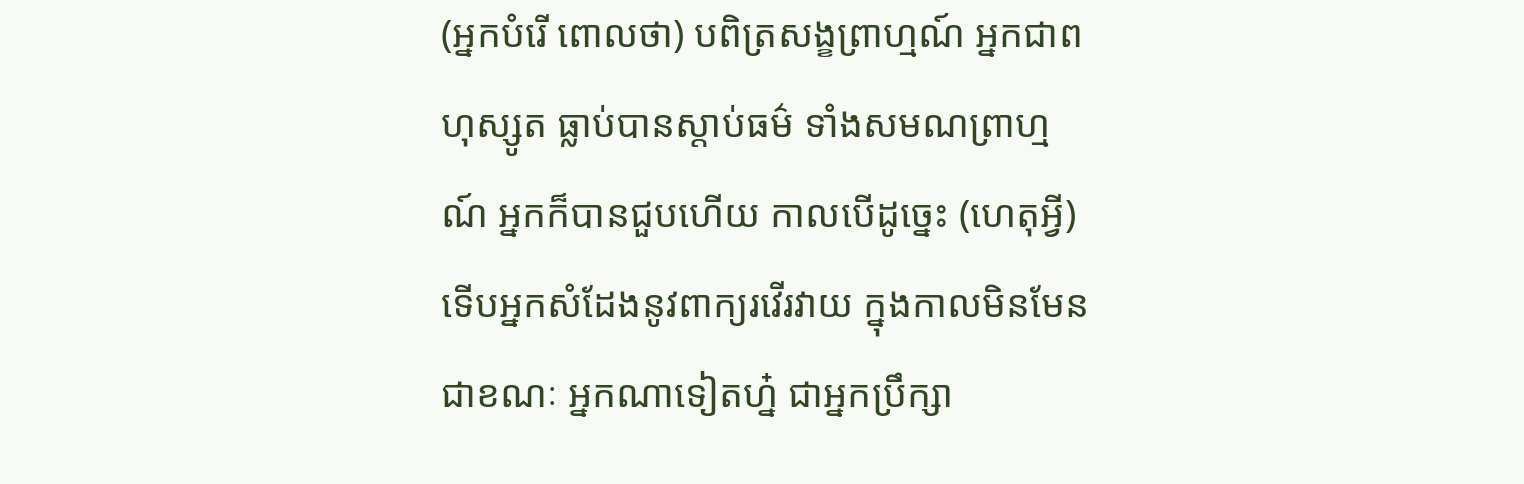(អ្នកបំរើ ពោលថា) បពិត្រសង្ខព្រាហ្មណ៍ អ្នកជាពហុស្សូត ធ្លាប់បានស្តាប់ធម៌ ទាំងសមណព្រាហ្មណ៍ អ្នកក៏បានជួបហើយ កាលបើដូច្នេះ (ហេតុអ្វី) ទើបអ្នកសំដែងនូវពាក្យរវើរវាយ ក្នុងកាលមិនមែនជាខណៈ អ្នកណាទៀតហ្ន៎ ជាអ្នកប្រឹក្សា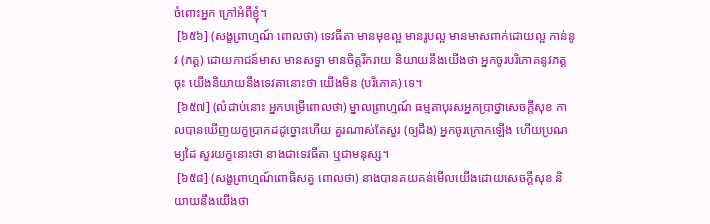ចំពោះអ្នក ក្រៅអំពីខ្ញុំ។
 [៦៥៦] (សង្ខព្រាហ្មណ៍ ពោលថា) ទេវធីតា មានមុខល្អ មានរូបល្អ មានមាសពាក់ដោយល្អ កាន់នូវ (ភត្ត) ដោយភាជន៍មាស មានសទ្ធា មានចិត្តរីករាយ និយាយនឹងយើងថា អ្នកចូរបរិភោគនូវភត្តចុះ យើងនិយាយនឹងទេវតានោះថា យើងមិន (បរិភោគ) ទេ។
 [៦៥៧] (លំដាប់នោះ អ្នកបម្រើពោលថា) ម្នាលព្រាហ្មណ៍ ធម្មតាបុរសអ្នកប្រាថ្នាសេចក្តីសុខ កាលបានឃើញយក្ខប្រាកដដូច្នោះហើយ គួរណាស់តែសួរ (ឲ្យដឹង) អ្នកចូរក្រោកឡើង ហើយប្រណម្យដៃ សួរយក្ខនោះថា នាងជាទេវធីតា ឬជាមនុស្ស។
 [៦៥៨] (សង្ខព្រាហ្មណ៍ពោធិសត្វ ពោលថា) នាងបានគយគន់មើលយើងដោយសេចក្តីសុខ និយាយនឹងយើងថា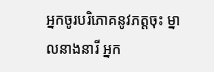អ្នកចូរបរិភោគនូវភត្តចុះ ម្នាលនាងនារី អ្នក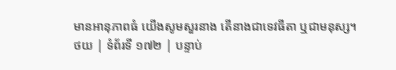មានអានុភាពធំ យើងសូមសួរនាង តើនាងជាទេវធីតា ឬជាមនុស្ស។
ថយ | ទំព័រទី ១៧២ | បន្ទាប់